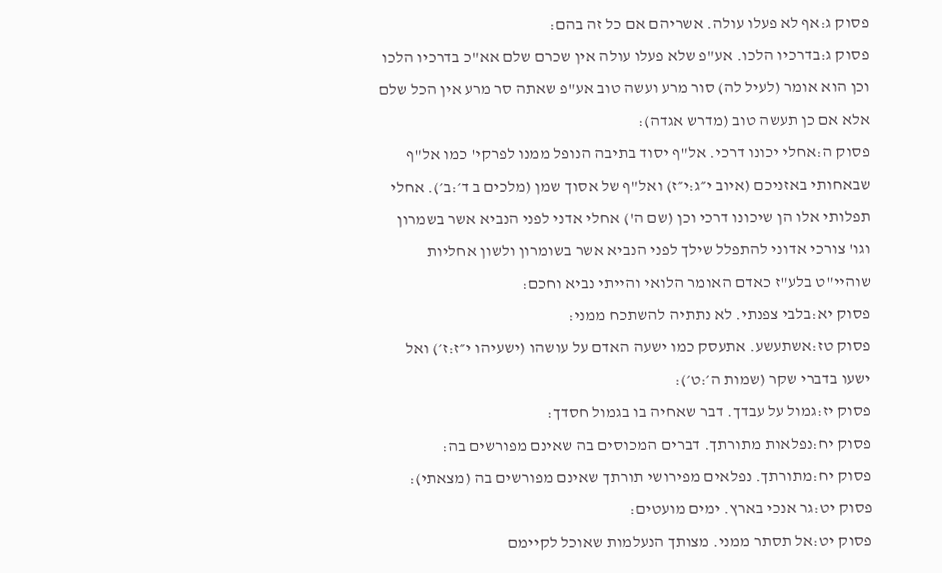פסוק ג:אף לא פעלו עולה. אשריהם אם כל זה בהם:
פסוק ג:בדרכיו הלכו. אע"פ שלא פעלו עולה אין שכרם שלם אא"כ בדרכיו הלכו וכן הוא אומר (לעיל לה) סור מרע ועשה טוב אע"פ שאתה סר מרע אין הכל שלם אלא אם כן תעשה טוב (מדרש אגדה):
פסוק ה:אחלי יכונו דרכי. אל"ף יסוד בתיבה הנופל ממנו לפרקי' כמו אל"ף שבאחותי באזניכם (איוב י״ג:י״ז) ואל"ף של אסוך שמן (מלכים ב ד׳:ב׳). אחלי תפלותי אלו הן שיכונו דרכי וכן (שם ה') אחלי אדני לפני הנביא אשר בשמרון וגו' צורכי אדוני להתפלל שילך לפני הנביא אשר בשומרון ולשון אחליות שוהיי"ט בלע"ז כאדם האומר הלואי והייתי נביא וחכם:
פסוק יא:בלבי צפנתי. לא נתתיה להשתכח ממני:
פסוק טז:אשתעשע. אתעסק כמו ישעה האדם על עושהו (ישעיהו י״ז:ז׳) ואל ישעו בדברי שקר (שמות ה׳:ט׳):
פסוק יז:גמול על עבדך. דבר שאחיה בו בגמול חסדך:
פסוק יח:נפלאות מתורתך. דברים המכוסים בה שאינם מפורשים בה:
פסוק יח:מתורתך. נפלאים מפירושי תורתך שאינם מפורשים בה (מצאתי):
פסוק יט:גר אנכי בארץ. ימים מועטים:
פסוק יט:אל תסתר ממני. מצותך הנעלמות שאוכל לקיימם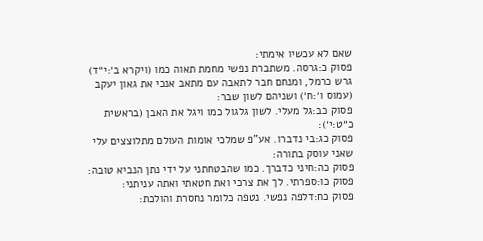שאם לא עכשיו אימתי:
פסוק כ:גרסה. משתברת נפשי מחמת תאוה כמו (ויקרא ב׳:י״ד) גרש כרמל, ומנחם חבר לתאבה עם מתאב אנכי את גאון יעקב (עמוס ו׳:ח׳) ושניהם לשון שבר:
פסוק כב:גל מעלי. לשון גלגול כמו ויגל את האבן (בראשית כ״ט:י׳):
פסוק כג:בי נדברו. אע"פ שמלכי אומות העולם מתלוצצים עלי שאני עוסק בתורה:
פסוק כה:חיני כדברך. כמו שהבטחתני על ידי נתן הנביא טובה:
פסוק כו:ספרתי. לך את צרכי ואת חטאתי ואתה עניתני:
פסוק כח:דלפה נפשי. נטפה כלומר נחסרת והולכת: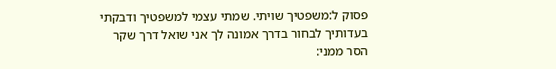פסוק ל:משפטיך שויתי. שמתי עצמי למשפטיך ודבקתי בעדותיך לבחור בדרך אמונה לך אני שואל דרך שקר הסר ממני: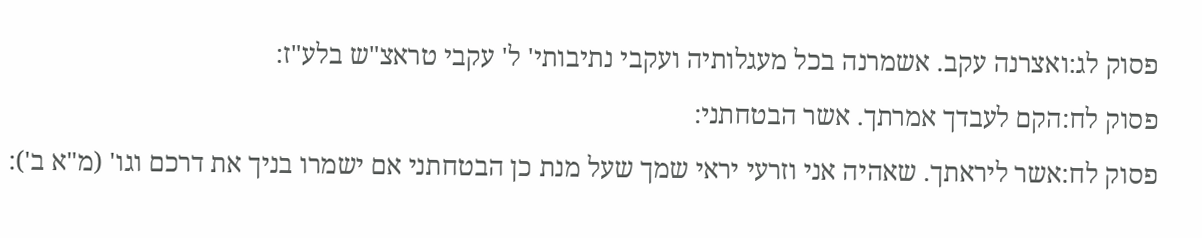פסוק לג:ואצרנה עקב. אשמרנה בכל מעגלותיה ועקבי נתיבותי' ל' עקבי טראצ"ש בלע"ז:
פסוק לח:הקם לעבדך אמרתך. אשר הבטחתני:
פסוק לח:אשר ליראתך. שאהיה אני וזרעי יראי שמך שעל מנת כן הבטחתני אם ישמרו בניך את דרכם וגו' (מ"א ב'):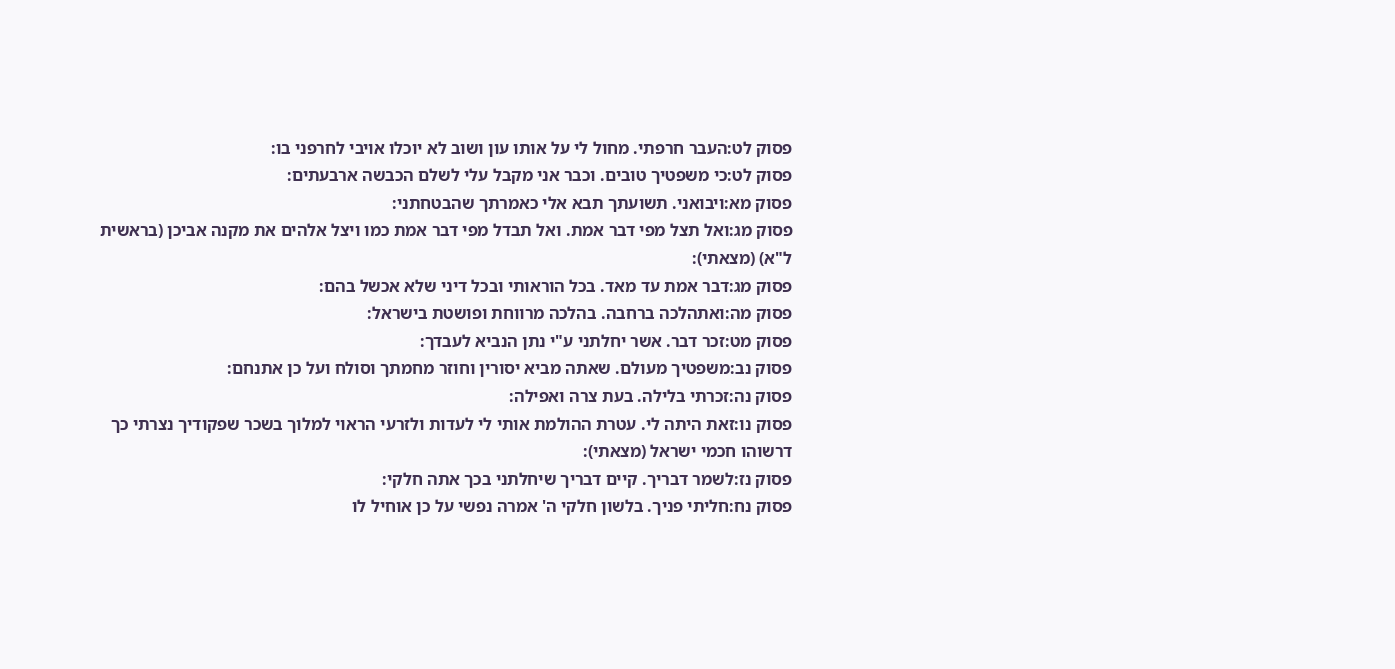פסוק לט:העבר חרפתי. מחול לי על אותו עון ושוב לא יוכלו אויבי לחרפני בו:
פסוק לט:כי משפטיך טובים. וכבר אני מקבל עלי לשלם הכבשה ארבעתים:
פסוק מא:ויבואני. תשועתך תבא אלי כאמרתך שהבטחתני:
פסוק מג:ואל תצל מפי דבר אמת. ואל תבדל מפי דבר אמת כמו ויצל אלהים את מקנה אביכן (בראשית ל"א) (מצאתי):
פסוק מג:דבר אמת עד מאד. בכל הוראותי ובכל דיני שלא אכשל בהם:
פסוק מה:ואתהלכה ברחבה. בהלכה מרווחת ופושטת בישראל:
פסוק מט:זכר דבר. אשר יחלתני ע"י נתן הנביא לעבדך:
פסוק נב:משפטיך מעולם. שאתה מביא יסורין וחוזר מחמתך וסולח ועל כן אתנחם:
פסוק נה:זכרתי בלילה. בעת צרה ואפילה:
פסוק נו:זאת היתה לי. עטרת ההולמת אותי לי לעדות ולזרעי הראוי למלוך בשכר שפקודיך נצרתי כך דרשוהו חכמי ישראל (מצאתי):
פסוק נז:לשמר דבריך. קיים דבריך שיחלתני בכך אתה חלקי:
פסוק נח:חליתי פניך. בלשון חלקי ה' אמרה נפשי על כן אוחיל לו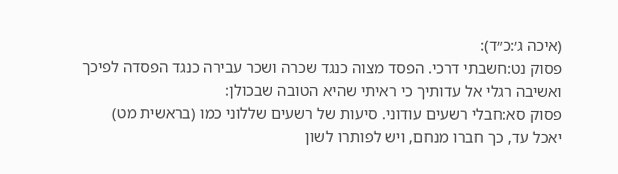(איכה ג׳:כ״ד):
פסוק נט:חשבתי דרכי. הפסד מצוה כנגד שכרה ושכר עבירה כנגד הפסדה לפיכך ואשיבה רגלי אל עדותיך כי ראיתי שהיא הטובה שבכולן:
פסוק סא:חבלי רשעים עודוני. סיעות של רשעים שללוני כמו (בראשית מט) יאכל עד, כך חברו מנחם, ויש לפותרו לשון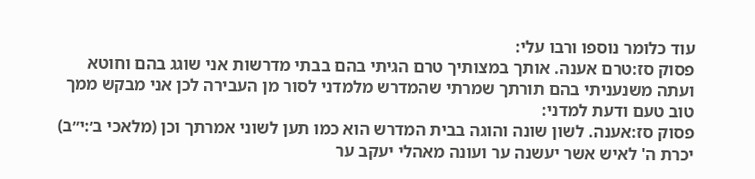עוד כלומר נוספו ורבו עלי:
פסוק סז:טרם אענה. אותך במצותיך טרם הגיתי בהם בבתי מדרשות אני שוגג בהם וחוטא ועתה משנעניתי בהם תורתך שמרתי שהמדרש מלמדני לסור מן העבירה לכן אני מבקש ממך טוב טעם ודעת למדני:
פסוק סז:אענה. לשון שונה והוגה בבית המדרש הוא כמו תען לשוני אמרתך וכן (מלאכי ב׳:י״ב) יכרת ה' לאיש אשר יעשנה ער ועונה מאהלי יעקב ער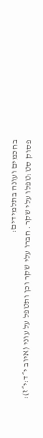בחכמים ועונה בתלמידים:
פסוק סט:טפלו עלי שקר. חברו עלי שקר וכן ותטפל על עוני (איוב י״ד:י״ז):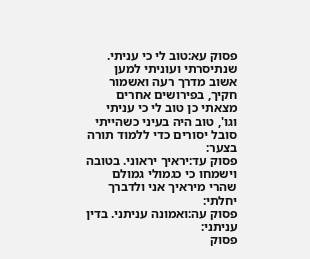פסוק עא:טוב לי כי עניתי. שנתיסרתי ועוניתי למען אשוב מדרך רעה ואשמור חקיך, בפירושים אחרים מצאתי כן טוב לי כי עניתי וגו', טוב היה בעיני כשהייתי סובל יסורים כדי ללמוד תורה בצער:
פסוק עד:יראיך יראוני. בטובה וישמחו כי כגמולי גמולם שהרי מיראיך אני ולדברך יחלתי:
פסוק עה:ואמונה עניתני. בדין עניתני:
פסוק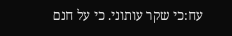עח:כי שקר עותוני. כי על חנם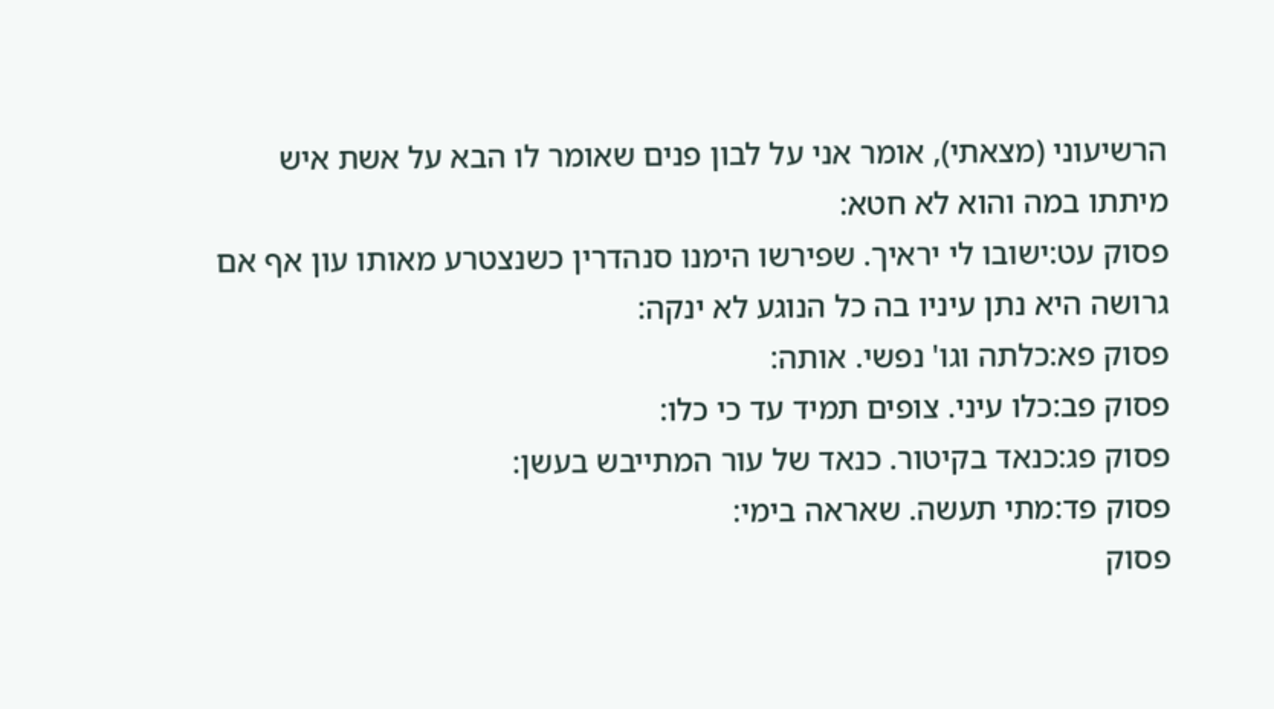הרשיעוני (מצאתי), אומר אני על לבון פנים שאומר לו הבא על אשת איש מיתתו במה והוא לא חטא:
פסוק עט:ישובו לי יראיך. שפירשו הימנו סנהדרין כשנצטרע מאותו עון אף אם גרושה היא נתן עיניו בה כל הנוגע לא ינקה:
פסוק פא:כלתה וגו' נפשי. אותה:
פסוק פב:כלו עיני. צופים תמיד עד כי כלו:
פסוק פג:כנאד בקיטור. כנאד של עור המתייבש בעשן:
פסוק פד:מתי תעשה. שאראה בימי:
פסוק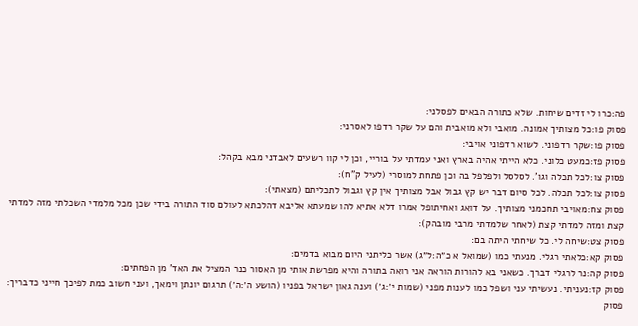פה:כרו לי זדים שיחות. שלא כתורה הבאים לפסלני:
פסוק פו:כל מצותיך אמונה. מואבי ולא מואבית והם על שקר רדפו לאסרני:
פסוק פו:שקר רדפוני. לשוא רדפוני אויבי:
פסוק פז:כמעט כלוני. כלא הייתי אהיה בארץ ואני עמדתי על בוריי, וכן לי קוו רשעים לאבדני מבא בקהל:
פסוק צו:לכל תכלה וגו'. לסלסל ולפלפל בה וכן פתחת למוסרי (לעיל ק"ח):
פסוק צו:לכל תכלה. לכל סיום דבר יש קץ גבול אבל מצותיך אין קץ וגבול לתכליתם (מצאתי):
פסוק צח:מאויבי תחכמני מצותיך. על דואג ואחיתופל אמרו דלא אתיא להו שמעתא אליבא דהלכתא לעולם סוד התורה בידי שכן מכל מלמדי השכלתי מזה למדתי קצת ומזה למדתי קצת (לאחר שלמדתי מרבי מובהק):
פסוק צט:שיחה לי. כל שיחתי היתה בם:
פסוק קא:כלאתי רגלי. מנעתי כמו (שמואל א כ״ה:ל״ג) אשר כליתני היום מבוא בדמים:
פסוק קה:נר לרגלי דברך. כשאני בא להורות הוראה אני רואה בתורה והיא מפרשת אותי מן האסור כנר המציל את האד' מן הפחתים:
פסוק קז:נעניתי. נעשיתי עני ושפל כמו לענות מפני (שמות י׳:ג׳) וענה גאון ישראל בפניו (הושע ה׳:ה׳) תרגום יונתן וימאך, ועני חשוב כמת לפיכך חייני כדבריך:
פסוק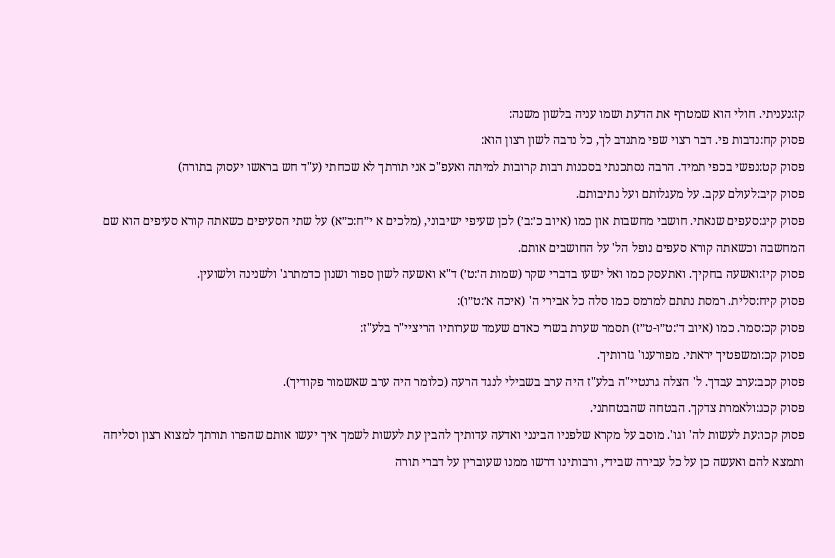קז:נעניתי. חולי הוא שמטרף את הדעת ושמו עניה בלשון משנה:
פסוק קח:נדבות פי. דבר רצוי שפי מתנדב לך, כל נדבה לשון רצון הוא:
פסוק קט:נפשי בכפי תמיד. הרבה נסתכנתי בסכנות רבות קרובות למיתה ואעפ"כ אני תורתך לא שכחתי (ע"ד חש בראשו יעסוק בתורה)
פסוק קיב:לעולם עקב. על מעגלותם ועל נתיבותם.
פסוק קיג:סעפים שנאתי. חושבי מחשבות און כמו (איוב כ׳:ב׳) לכן שעיפי ישיבוני, (מלכים א י״ח:כ״א) על שתי הסעיפים כשאתה קורא סעיפים הוא שם המחשבה וכשאתה קורא סעפים נופל הל' על החושבים אותם.
פסוק קיז:ואשעה בחקיך. ואתעסק כמו ואל ישעו בדברי שקר (שמות ה׳:ט׳) ד"א ואשעה לשון ספור ושנון כדמתרג' ולשנינה ולשועין.
פסוק קיח:סלית. רמסת נתתם למרמס כמו סלה כל אבירי ה' (איכה א׳:ט״ו):
פסוק קכ:סמר. כמו (איוב ד׳:ט״ו-ט״ז) תסמר שערת בשרי כאדם שעמד שערותיו הריציי"ר בלע"ז:
פסוק קכ:ומשפטיך יראתי. מפורענו' גזרותיך.
פסוק קכב:ערב עבדך. ל' הצלה גרנטיי"ה בלע"ז היה ערב בשבילי לנגד הרעה (כלומר היה ערב שאשמור פקודיך).
פסוק קכג:ולאמרת צדקך. הבטחה שהבטחתני.
פסוק קכו:עת לעשות לה' וגו'. מוסב על מקרא שלפניו הבינני ואדעה עדותיך להבין עת לעשות לשמך איך יעשו אותם שהפרו תורתך למצוא רצון וסליחה ותמצא להם ואעשה כן על כל עבירה שבידי, ורבותינו דרשו ממנו שעוברין על דברי תורה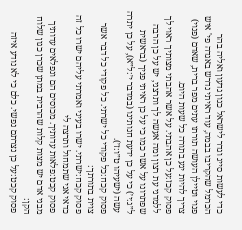כדי לעשות סייג וגדר לישראל כגון גדעון ואליה בהר הכרמל שהקריבו בבמה, עוד ראיתי נדרש באגדה פי' איש פנוי וטיילן העושה תורתו עתים מפר ברית, שאדם (פנוי) צריך להיות יגע בתורה כל שעות היום.
פסוק קכז:על כן אהבתי. על אשר אהבתי מצותיך ראוי לך ללמדני עת רצון ומה אעשה לך ותרצני, יש על כן הרבה שפתרונו על אשר כמו כי על כן ראיתי פניך (בראשית ל״ג:י׳) כי על כן ידעת חנותינו (במדבר י׳:ל״א), על כן יתרה עשה (ישעיהו ט״ו:ז׳).
פסוק קכח:כל פקודי כל ישרתי. כל פקודי כל דבר אשר צוית בתורתך:
פסוק קכח:ישרתי. ישרו בעיני ואמרתי עליהם ישרו כל זה כדאי אני שתמחול ותרצה לי
פסוק קכט:פלאות עדותיך. מכוסים הם ונפלאים עדותיך מבני אדם יש מצות קלות שהרבית במתן שכרן כגון שלוח הקן:
פסוק קכט:על כן נצרתם נפשי. כלם כי לא נודע איזה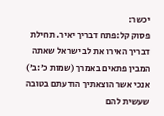יכשר:
פסוק קל:פתח דבריך יאיר. תחילת דבריך האירו את לב ישראל שאתה המבין פתאים באמרך (שמות כ׳:ב׳) אנכי אשר הוצאתיך הודעתם בטובה שעשית להם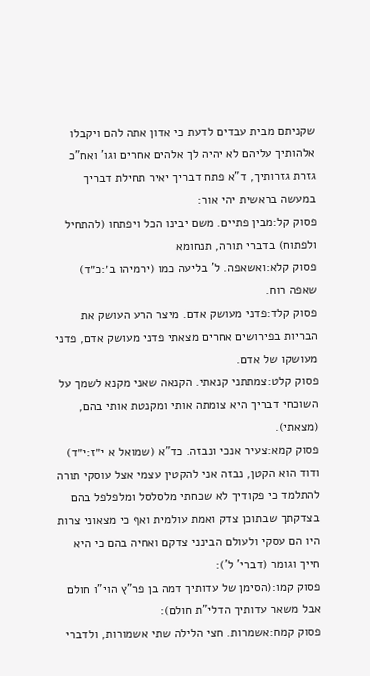שקניתם מבית עבדים לדעת כי אדון אתה להם ויקבלו אלהותיך עליהם לא יהיה לך אלהים אחרים וגו' ואח"כ גזרת גזרותיך, ד"א פתח דבריך יאיר תחילת דבריך במעשה בראשית יהי אור:
פסוק קל:מבין פתיים. משם יבינו הכל ויפתחו (להתחיל ולפתוח) בדברי תורה, תנחומא
פסוק קלא:ואשאפה. ל' בליעה כמו (ירמיהו ב׳:כ״ד) שאפה רוח.
פסוק קלד:פדני מעושק אדם. מיצר הרע העושק את הבריות בפירושים אחרים מצאתי פדני מעושק אדם, פדני מעושקו של אדם.
פסוק קלט:צמתתני קנאתי. הקנאה שאני מקנא לשמך על השוכחי דבריך היא צומתה אותי ומקנטת אותי בהם, (מצאתי).
פסוק קמא:צעיר אנכי ונבזה. כד"א (שמואל א י״ז:י״ד) ודוד הוא הקטן, נבזה אני להקטין עצמי אצל עוסקי תורה להתלמד כי פקודיך לא שכחתי מלסלסל ומלפלפל בהם בצדקתך שבתוכן צדק ואמת עולמית ואף כי מצאוני צרות היו הם עסקי ולעולם הבינני צדקם ואחיה בהם כי היא חייך וגומר (דברי' ל'):
פסוק קמו:(הסימן של עדותיך דמה בן פר"ץ הוי"ו חולם אבל משאר עדותיך הדלי"ת חולם):
פסוק קמח:אשמרות. חצי הלילה שתי אשמורות, ולדברי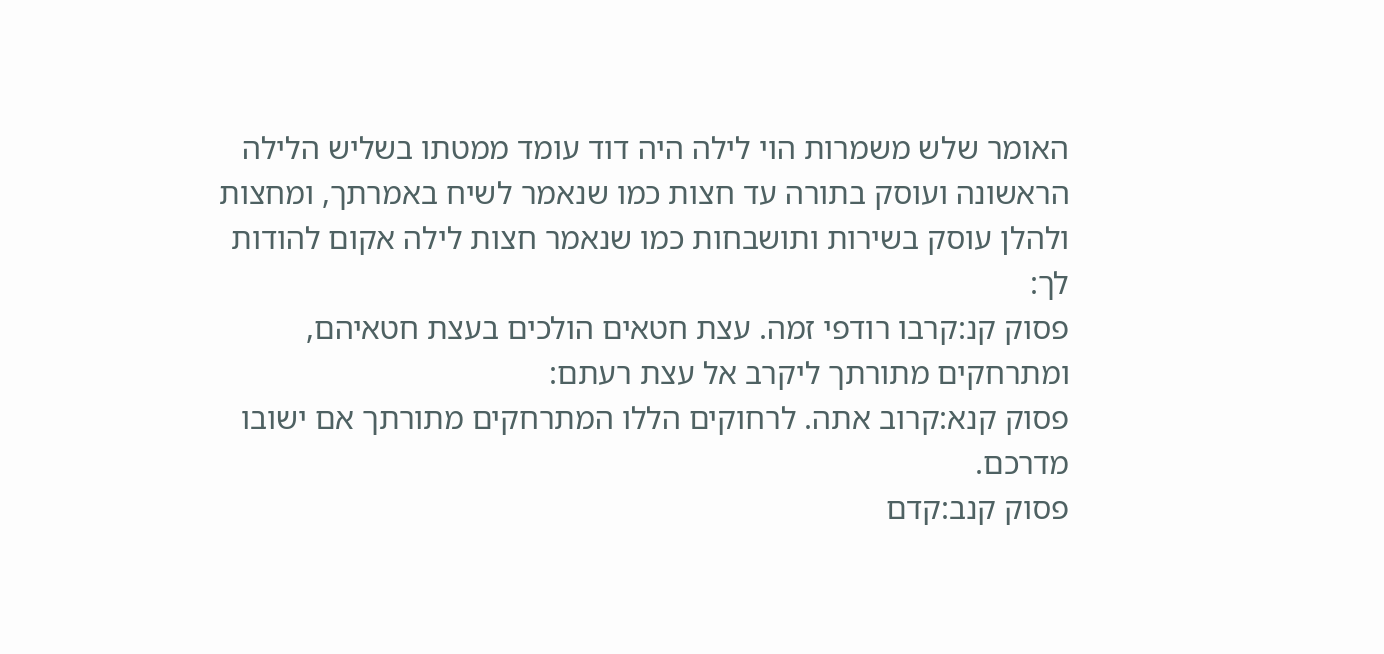האומר שלש משמרות הוי לילה היה דוד עומד ממטתו בשליש הלילה הראשונה ועוסק בתורה עד חצות כמו שנאמר לשיח באמרתך, ומחצות ולהלן עוסק בשירות ותושבחות כמו שנאמר חצות לילה אקום להודות לך:
פסוק קנ:קרבו רודפי זמה. עצת חטאים הולכים בעצת חטאיהם, ומתרחקים מתורתך ליקרב אל עצת רעתם:
פסוק קנא:קרוב אתה. לרחוקים הללו המתרחקים מתורתך אם ישובו מדרכם.
פסוק קנב:קדם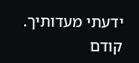ידעתי מעדותיך. קודם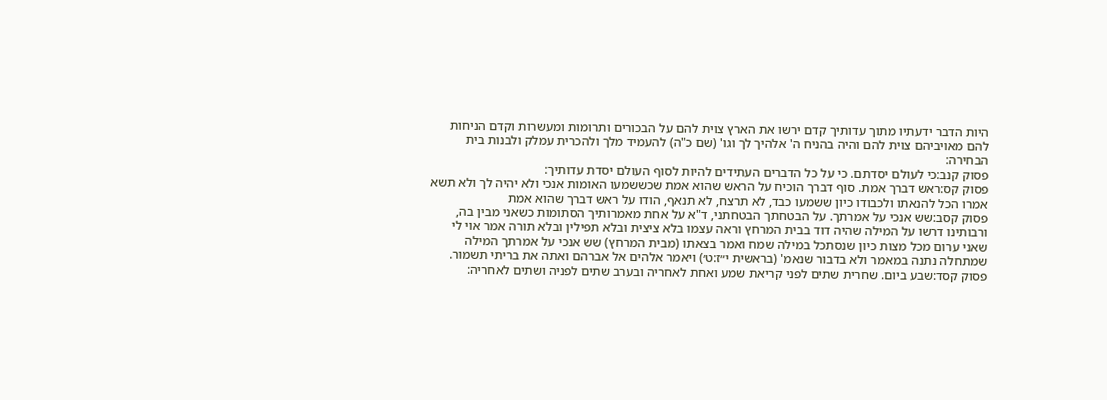היות הדבר ידעתיו מתוך עדותיך קדם ירשו את הארץ צוית להם על הבכורים ותרומות ומעשרות וקדם הניחות להם מאויביהם צוית להם והיה בהניח ה' אלהיך לך וגו' (שם כ"ה) להעמיד מלך ולהכרית עמלק ולבנות בית הבחירה:
פסוק קנב:כי לעולם יסדתם. כי על כל הדברים העתידים להיות לסוף העולם יסדת עדותיך:
פסוק קס:ראש דברך אמת. סוף דברך הוכיח על הראש שהוא אמת שכששמעו האומות אנכי ולא יהיה לך ולא תשא אמרו הכל להנאתו ולכבודו כיון ששמעו כבד, לא תרצח, לא תנאף, הודו על ראש דברך שהוא אמת
פסוק קסב:שש אנכי על אמרתך. על הבטחתך הבטחתני, ד"א על אחת מאמרותיך הסתומות כשאני מבין בה, ורבותינו דרשו על המילה שהיה דוד בבית המרחץ וראה עצמו בלא ציצית ובלא תפילין ובלא תורה אמר אוי לי שאני ערום מכל מצות כיון שנסתכל במילה שמח ואמר בצאתו (מבית המרחץ) שש אנכי על אמרתך המילה שמתחלה נתנה במאמר ולא בדבור שנאמ' (בראשית י״ז:ט׳) ויאמר אלהים אל אברהם ואתה את בריתי תשמור.
פסוק קסד:שבע ביום. שחרית שתים לפני קריאת שמע ואחת לאחריה ובערב שתים לפניה ושתים לאחריה: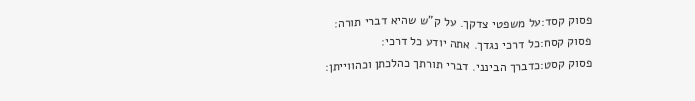פסוק קסד:על משפטי צדקך. על ק"ש שהיא דברי תורה:
פסוק קסח:כל דרכי נגדך. אתה יודע כל דרכי:
פסוק קסט:כדברך הבינני. דברי תורתך כהלכתן וכהווייתן: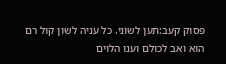פסוק קעב:תען לשוני. כל עניה לשון קול רם הוא ואב לכולם וענו הלוים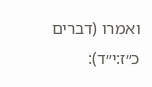ואמרו (דברים כ״ז:י״ד):